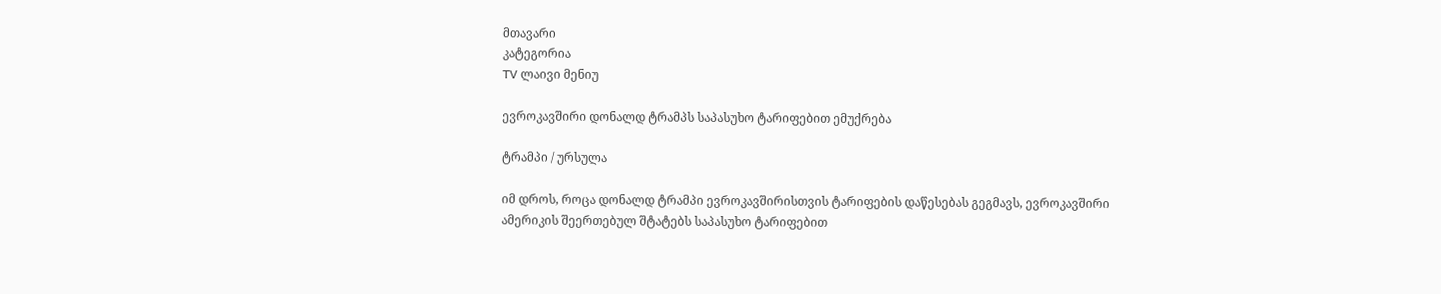მთავარი
კატეგორია
TV ლაივი მენიუ

ევროკავშირი დონალდ ტრამპს საპასუხო ტარიფებით ემუქრება

ტრამპი / ურსულა

იმ დროს, როცა დონალდ ტრამპი ევროკავშირისთვის ტარიფების დაწესებას გეგმავს, ევროკავშირი ამერიკის შეერთებულ შტატებს საპასუხო ტარიფებით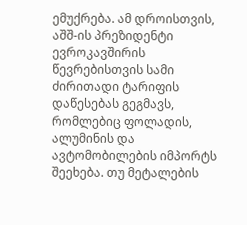ემუქრება. ამ დროისთვის, აშშ-ის პრეზიდენტი ევროკავშირის წევრებისთვის სამი ძირითადი ტარიფის დაწესებას გეგმავს, რომლებიც ფოლადის, ალუმინის და ავტომობილების იმპორტს შეეხება. თუ მეტალების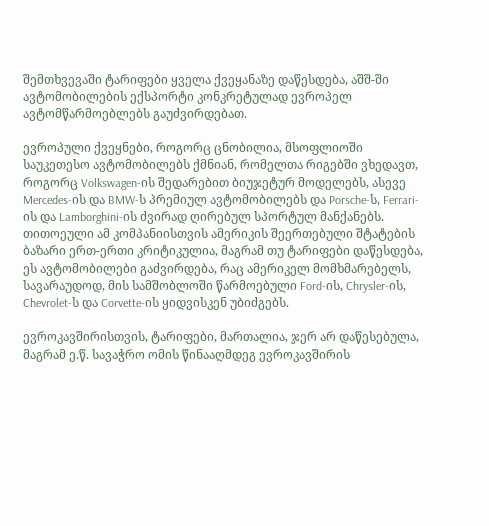შემთხვევაში ტარიფები ყველა ქვეყანაზე დაწესდება, აშშ-ში ავტომობილების ექსპორტი კონკრეტულად ევროპელ ავტომწარმოებლებს გაუძვირდებათ.

ევროპული ქვეყნები, როგორც ცნობილია, მსოფლიოში საუკეთესო ავტომობილებს ქმნიან, რომელთა რიგებში ვხედავთ, როგორც Volkswagen-ის შედარებით ბიუჯეტურ მოდელებს, ასევე Mercedes-ის და BMW-ს პრემიულ ავტომობილებს და Porsche-ს, Ferrari-ის და Lamborghini-ის ძვირად ღირებულ სპორტულ მანქანებს. თითოეული ამ კომპანიისთვის ამერიკის შეერთებული შტატების ბაზარი ერთ-ერთი კრიტიკულია, მაგრამ თუ ტარიფები დაწესდება, ეს ავტომობილები გაძვირდება, რაც ამერიკელ მომხმარებელს, სავარაუდოდ, მის სამშობლოში წარმოებული Ford-ის, Chrysler-ის, Chevrolet-ს და Corvette-ის ყიდვისკენ უბიძგებს.

ევროკავშირისთვის, ტარიფები, მართალია, ჯერ არ დაწესებულა, მაგრამ ე.წ. სავაჭრო ომის წინააღმდეგ ევროკავშირის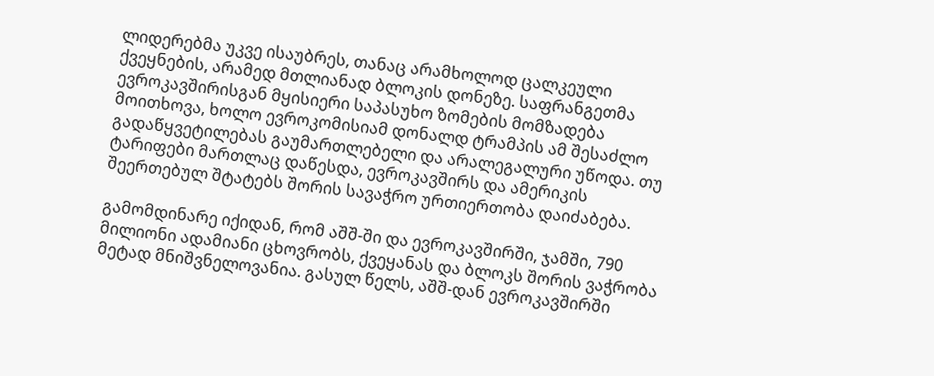ლიდერებმა უკვე ისაუბრეს, თანაც არამხოლოდ ცალკეული ქვეყნების, არამედ მთლიანად ბლოკის დონეზე. საფრანგეთმა ევროკავშირისგან მყისიერი საპასუხო ზომების მომზადება მოითხოვა, ხოლო ევროკომისიამ დონალდ ტრამპის ამ შესაძლო გადაწყვეტილებას გაუმართლებელი და არალეგალური უწოდა. თუ ტარიფები მართლაც დაწესდა, ევროკავშირს და ამერიკის შეერთებულ შტატებს შორის სავაჭრო ურთიერთობა დაიძაბება.

გამომდინარე იქიდან, რომ აშშ-ში და ევროკავშირში, ჯამში, 790 მილიონი ადამიანი ცხოვრობს, ქვეყანას და ბლოკს შორის ვაჭრობა მეტად მნიშვნელოვანია. გასულ წელს, აშშ-დან ევროკავშირში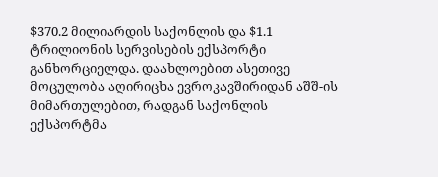$370.2 მილიარდის საქონლის და $1.1 ტრილიონის სერვისების ექსპორტი განხორციელდა. დაახლოებით ასეთივე მოცულობა აღირიცხა ევროკავშირიდან აშშ-ის მიმართულებით, რადგან საქონლის ექსპორტმა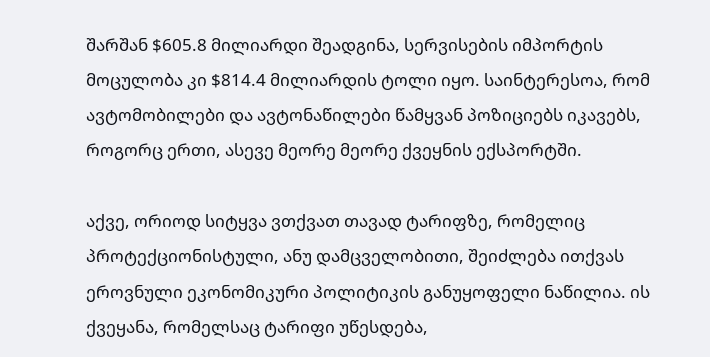შარშან $605.8 მილიარდი შეადგინა, სერვისების იმპორტის მოცულობა კი $814.4 მილიარდის ტოლი იყო. საინტერესოა, რომ ავტომობილები და ავტონაწილები წამყვან პოზიციებს იკავებს, როგორც ერთი, ასევე მეორე მეორე ქვეყნის ექსპორტში.

აქვე, ორიოდ სიტყვა ვთქვათ თავად ტარიფზე, რომელიც პროტექციონისტული, ანუ დამცველობითი, შეიძლება ითქვას ეროვნული ეკონომიკური პოლიტიკის განუყოფელი ნაწილია. ის ქვეყანა, რომელსაც ტარიფი უწესდება,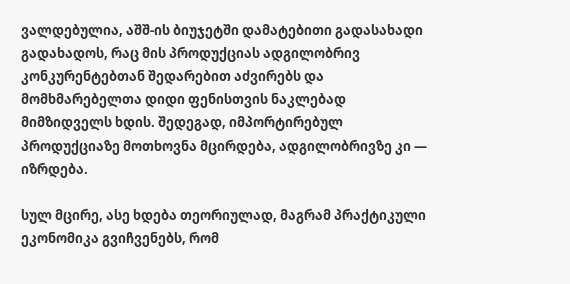ვალდებულია, აშშ-ის ბიუჯეტში დამატებითი გადასახადი გადახადოს, რაც მის პროდუქციას ადგილობრივ კონკურენტებთან შედარებით აძვირებს და მომხმარებელთა დიდი ფენისთვის ნაკლებად მიმზიდველს ხდის. შედეგად, იმპორტირებულ პროდუქციაზე მოთხოვნა მცირდება, ადგილობრივზე კი — იზრდება.

სულ მცირე, ასე ხდება თეორიულად, მაგრამ პრაქტიკული ეკონომიკა გვიჩვენებს, რომ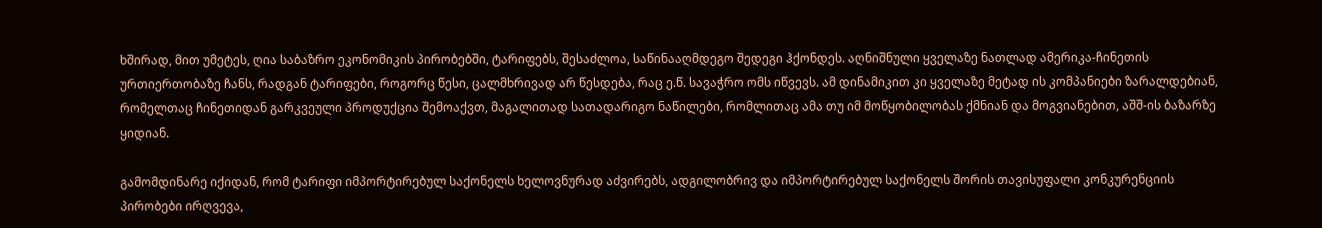ხშირად, მით უმეტეს, ღია საბაზრო ეკონომიკის პირობებში, ტარიფებს, შესაძლოა, საწინააღმდეგო შედეგი ჰქონდეს. აღნიშნული ყველაზე ნათლად ამერიკა-ჩინეთის ურთიერთობაზე ჩანს, რადგან ტარიფები, როგორც წესი, ცალმხრივად არ წესდება, რაც ე.წ. სავაჭრო ომს იწვევს. ამ დინამიკით კი ყველაზე მეტად ის კომპანიები ზარალდებიან, რომელთაც ჩინეთიდან გარკვეული პროდუქცია შემოაქვთ, მაგალითად სათადარიგო ნაწილები, რომლითაც ამა თუ იმ მოწყობილობას ქმნიან და მოგვიანებით, აშშ-ის ბაზარზე ყიდიან.

გამომდინარე იქიდან, რომ ტარიფი იმპორტირებულ საქონელს ხელოვნურად აძვირებს, ადგილობრივ და იმპორტირებულ საქონელს შორის თავისუფალი კონკურენციის პირობები ირღვევა,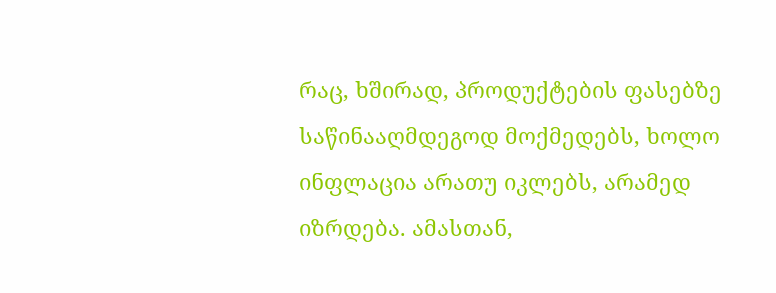რაც, ხშირად, პროდუქტების ფასებზე საწინააღმდეგოდ მოქმედებს, ხოლო ინფლაცია არათუ იკლებს, არამედ იზრდება. ამასთან,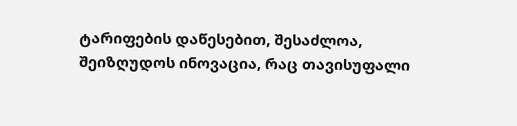ტარიფების დაწესებით, შესაძლოა, შეიზღუდოს ინოვაცია, რაც თავისუფალი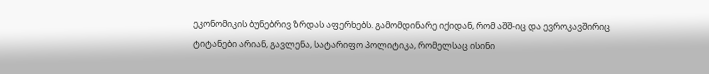ეკონომიკის ბუნებრივ ზრდას აფერხებს. გამომდინარე იქიდან, რომ აშშ-იც და ევროკავშირიც ტიტანები არიან, გავლენა, სატარიფო პოლიტიკა, რომელსაც ისინი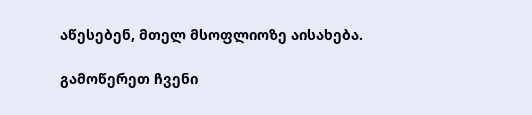აწესებენ, მთელ მსოფლიოზე აისახება.

გამოწერეთ ჩვენი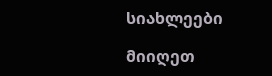სიახლეები

მიიღეთ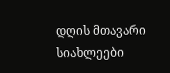დღის მთავარი სიახლეები